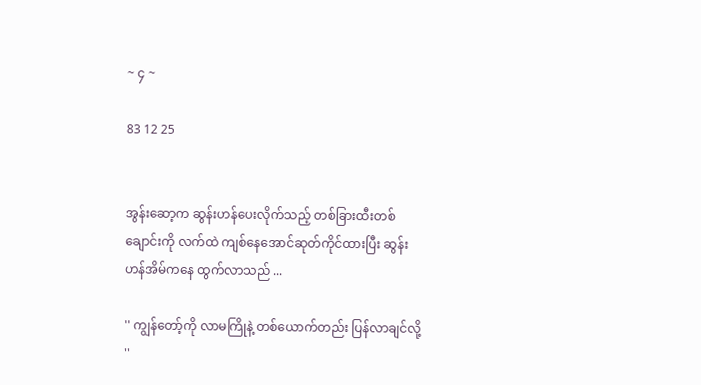~ ၄ ~

83 12 25


အွန်းဆော့က ဆွန်းဟန်ပေးလိုက်သည့် တစ်ခြားထီးတစ်ချောင်းကို လက်ထဲ ကျစ်နေအောင်ဆုတ်ကိုင်ထားပြီး ဆွန်းဟန်အိမ်ကနေ ထွက်လာသည် ...

'' ကျွန်တော့်ကို လာမကြိုနဲ့ တစ်ယောက်တည်း ပြန်လာချင်လို့ ''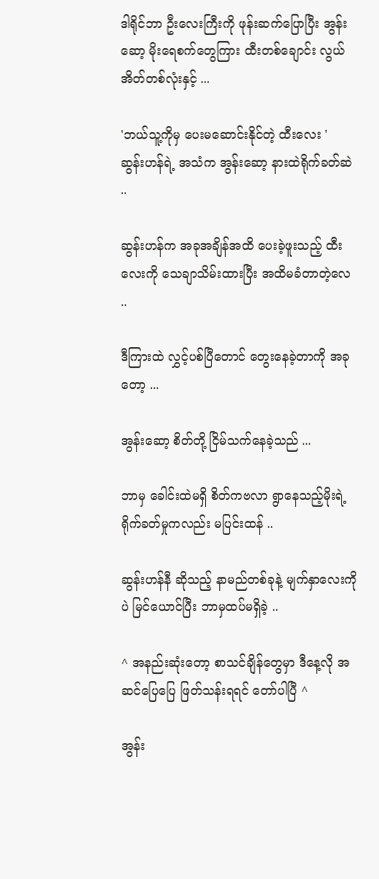ဒါရိုင်ဘာ ဦးလေးကြီးကို ဖုန်းဆက်ပြောပြီး အွန်းဆော့ မိုးရေစက်တွေကြား ထီးတစ်ချောင်း လွယ်အိတ်တစ်လုံးနှင့် ...

'ဘယ်သူ့ကိုမှ ပေးမဆောင်းနိုင်တဲ့ ထီးလေး '
ဆွန်းဟန်ရဲ့ အသံက အွန်းဆော့ နားထဲရိုက်ခတ်ဆဲ ..

ဆွန်းဟန်က အခုအချိန်အထိ ပေးခဲ့ဖူးသည့် ထီးလေးကို သေချာသိမ်းထားပြီး အထိမခံတာတဲ့လေ ..

ဒီကြားထဲ လွှင့်ပစ်ပြီတောင် တွေးနေခဲ့တာကို အခုတော့ ...

အွန်းဆော့ စိတ်တို့ ငြိမ်သက်နေခဲ့သည် ...

ဘာမှ ခေါင်းထဲမရှိ စိတ်ကဗလာ ရွာနေသည့်မိုးရဲ့ ရိုက်ခတ်မှုကလည်း မပြင်းထန် ..

ဆွန်းဟန်နီ ဆိုသည့် နာမည်တစ်ခုနဲ့ မျက်နှာလေးကိုပဲ မြင်ယောင်ပြီး ဘာမှထပ်မရှိခဲ့ ..

^ အနည်းဆုံးတော့ စာသင်ချိန်တွေမှာ ဒီနေ့လို အဆင်ပြေပြေ ဖြတ်သန်းရရင် တော်ပါပြီ ^

အွန်း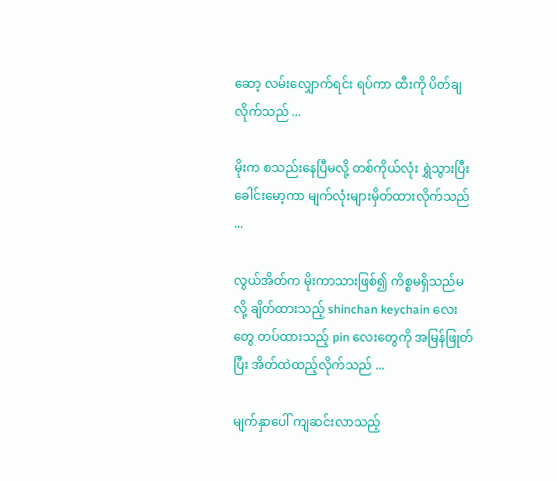ဆော့ လမ်းလျှောက်ရင်း ရပ်ကာ ထီးကို ပိတ်ချလိုက်သည် ...

မိုးက စသည်းနေပြီမလို့ တစ်ကိုယ်လုံး ရွှဲသွားပြီး ခေါင်းမော့ကာ မျက်လုံးများမှိတ်ထားလိုက်သည် ...

လွယ်အိတ်က မိုးကာသားဖြစ်၍ ကိစ္စမရှိသည်မလို့ ချိတ်ထားသည့် shinchan keychain လေးတွေ တပ်ထားသည့် pin လေးတွေကို အမြန်ဖြုတ်ပြီး အိတ်ထဲထည့်လိုက်သည် ...

မျက်နှာပေါ် ကျဆင်းလာသည့်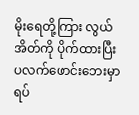မိုးရေတို့ကြား လွယ်အိတ်ကို ပိုက်ထားပြီး ပလက်ဖောင်းဘေးမှာ ရပ်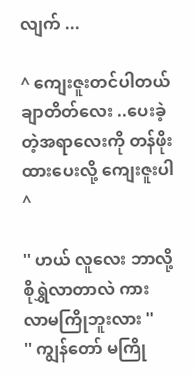လျက် ...

^ ကျေးဇူးတင်ပါတယ် ချာတိတ်လေး ..ပေးခဲ့တဲ့အရာလေးကို တန်ဖိုးထားပေးလို့ ကျေးဇူးပါ ^

'' ဟယ် လူလေး ဘာလို့စိုရွှဲလာတာလဲ ကား လာမကြိုဘူးလား ''
'' ကျွန်တော် မကြို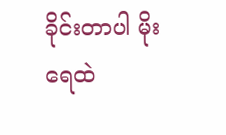ခိုင်းတာပါ မိုးရေထဲ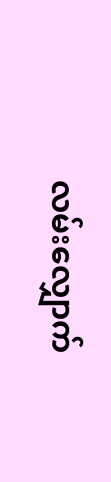လမ်းလျှောက်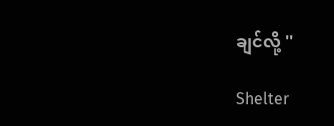ချင်လို့ ''

Shelter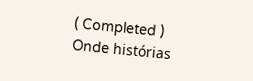( Completed ) Onde histórias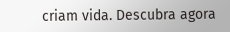criam vida. Descubra agora